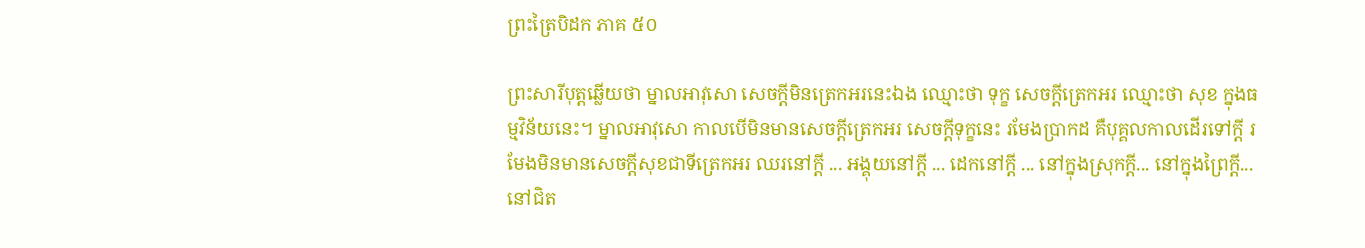ព្រះត្រៃបិដក ភាគ ៥០

ព្រះសារីបុត្តឆ្លើយថា ម្នាលអាវុសោ សេចក្តីមិនត្រេកអរនេះឯង ឈ្មោះថា ទុក្ខ សេចក្តីត្រេកអរ ឈ្មោះថា សុខ ក្នុងធម្មវិន័យនេះ។ ម្នាលអាវុសោ កាលបើមិនមានសេចក្តីត្រេកអរ សេចក្តីទុក្ខនេះ រមែងប្រាកដ គឺបុគ្គលកាលដើរទៅក្តី រមែងមិនមានសេចក្តីសុខជាទីត្រេកអរ ឈរនៅក្តី ... អង្គុយនៅក្តី ... ដេកនៅក្តី ... នៅក្នុងស្រុកក្តី... នៅក្នុងព្រៃក្តី... នៅជិត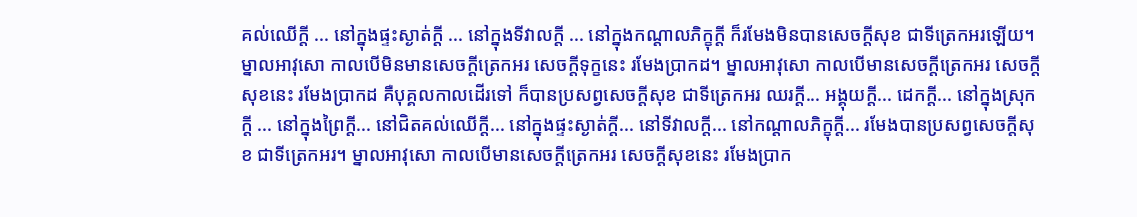គល់ឈើក្តី ... នៅក្នុងផ្ទះស្ងាត់ក្តី ... នៅក្នុងទីវាលក្តី ... នៅក្នុងកណ្តាលភិក្ខុក្តី ក៏រមែងមិនបានសេចក្តីសុខ ជាទីត្រេកអរឡើយ។ ម្នាលអាវុសោ កាលបើមិនមានសេចក្តីត្រេកអរ សេចក្តីទុក្ខនេះ រមែងប្រាកដ។ ម្នាលអាវុសោ កាលបើមានសេចក្តីត្រេកអរ សេចក្តីសុខនេះ រមែងប្រាកដ គឺបុគ្គលកាលដើរទៅ ក៏បានប្រសព្វសេចក្តីសុខ ជាទីត្រេកអរ ឈរក្តី... អង្គុយក្តី... ដេកក្តី... នៅក្នុងស្រុកក្តី ... នៅក្នុងព្រៃក្តី... នៅជិតគល់ឈើក្តី... នៅក្នុងផ្ទះស្ងាត់ក្តី... នៅទីវាលក្តី... នៅកណ្តាលភិក្ខុក្តី... រមែងបានប្រសព្វសេចក្តីសុខ ជាទីត្រេកអរ។ ម្នាលអាវុសោ កាលបើមានសេចក្តីត្រេកអរ សេចក្តីសុខនេះ រមែងប្រាក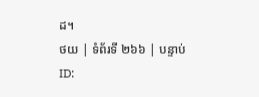ដ។
ថយ | ទំព័រទី ២៦៦ | បន្ទាប់
ID: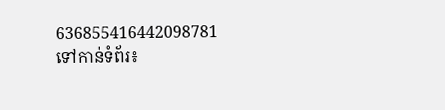636855416442098781
ទៅកាន់ទំព័រ៖